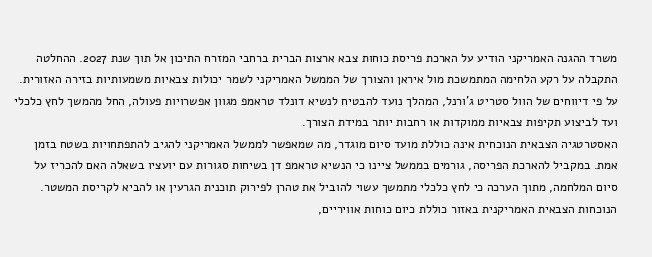משרד ההגנה האמריקני הודיע על הארכת פריסת כוחות צבא ארצות הברית ברחבי המזרח התיכון אל תוך שנת 2027. ההחלטה התקבלה על רקע הלחימה המתמשכת מול איראן והצורך של הממשל האמריקני לשמר יכולות צבאיות משמעותיות בזירה האזורית. על פי דיווחים של הוול סטריט ג’ורנל, המהלך נועד להבטיח לנשיא דונלד טראמפ מגוון אפשרויות פעולה, החל מהמשך לחץ כלכלי ועד לביצוע תקיפות צבאיות ממוקדות או רחבות יותר במידת הצורך.
האסטרטגיה הצבאית הנוכחית אינה כוללת מועד סיום מוגדר, מה שמאפשר לממשל האמריקני להגיב להתפתחויות בשטח בזמן אמת. במקביל להארכת הפריסה, גורמים בממשל ציינו כי הנשיא טראמפ דן בשיחות סגורות עם יועציו בשאלה האם להכריז על סיום המלחמה, מתוך הערכה כי לחץ כלכלי מתמשך עשוי להוביל את טהרן לפירוק תוכנית הגרעין או להביא לקריסת המשטר.
הנוכחות הצבאית האמריקנית באזור כוללת כיום כוחות אוויריים,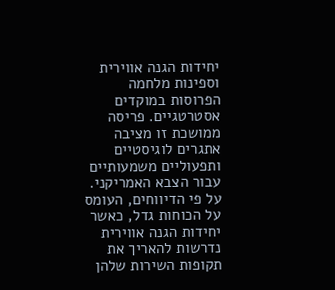יחידות הגנה אווירית וספינות מלחמה הפרוסות במוקדים אסטרטגיים. פריסה ממושכת זו מציבה אתגרים לוגיסטיים ותפעוליים משמעותיים עבור הצבא האמריקני. על פי הדיווחים, העומס על הכוחות גדל, כאשר יחידות הגנה אווירית נדרשות להאריך את תקופות השירות שלהן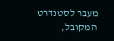מעבר לסטנדרט המקובל,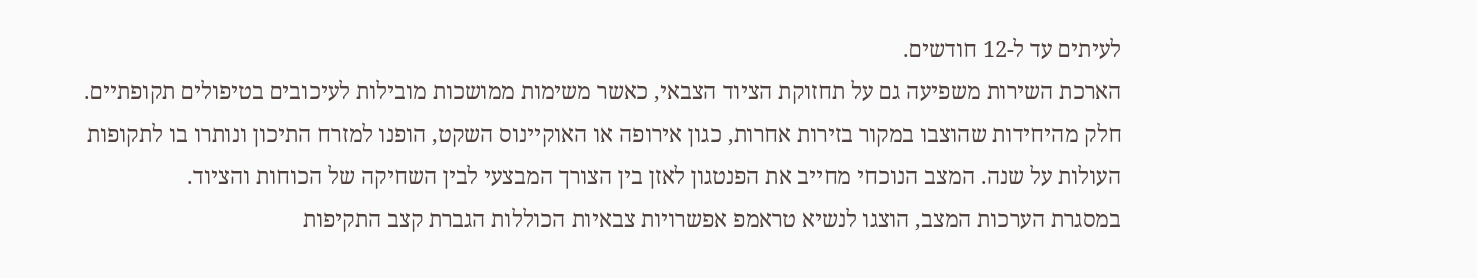לעיתים עד ל-12 חודשים.
הארכת השירות משפיעה גם על תחזוקת הציוד הצבאי, כאשר משימות ממושכות מובילות לעיכובים בטיפולים תקופתיים. חלק מהיחידות שהוצבו במקור בזירות אחרות, כגון אירופה או האוקיינוס השקט, הופנו למזרח התיכון ונותרו בו לתקופות העולות על שנה. המצב הנוכחי מחייב את הפנטגון לאזן בין הצורך המבצעי לבין השחיקה של הכוחות והציוד.
במסגרת הערכות המצב, הוצגו לנשיא טראמפ אפשרויות צבאיות הכוללות הגברת קצב התקיפות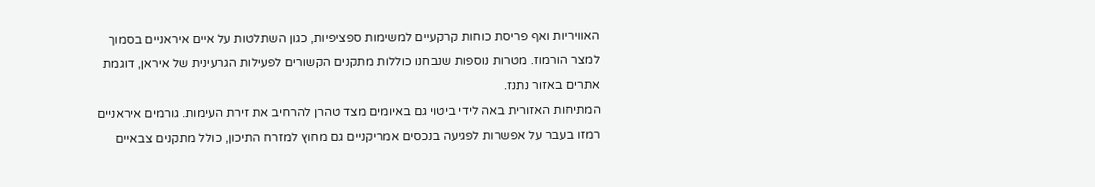האוויריות ואף פריסת כוחות קרקעיים למשימות ספציפיות, כגון השתלטות על איים איראניים בסמוך למצר הורמוז. מטרות נוספות שנבחנו כוללות מתקנים הקשורים לפעילות הגרעינית של איראן, דוגמת אתרים באזור נתנז.
המתיחות האזורית באה לידי ביטוי גם באיומים מצד טהרן להרחיב את זירת העימות. גורמים איראניים רמזו בעבר על אפשרות לפגיעה בנכסים אמריקניים גם מחוץ למזרח התיכון, כולל מתקנים צבאיים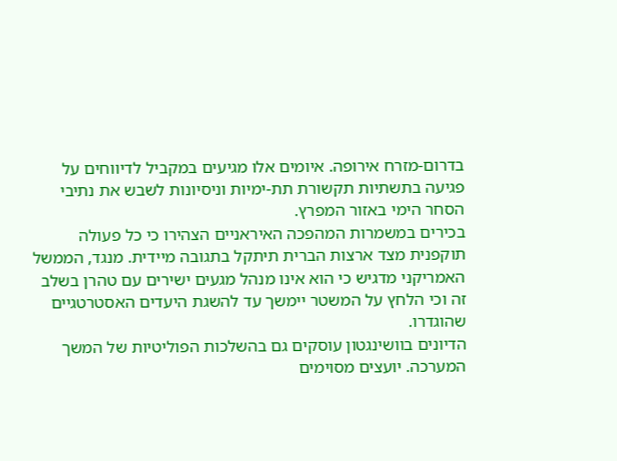בדרום-מזרח אירופה. איומים אלו מגיעים במקביל לדיווחים על פגיעה בתשתיות תקשורת תת-ימיות וניסיונות לשבש את נתיבי הסחר הימי באזור המפרץ.
בכירים במשמרות המהפכה האיראניים הצהירו כי כל פעולה תוקפנית מצד ארצות הברית תיתקל בתגובה מיידית. מנגד, הממשל האמריקני מדגיש כי הוא אינו מנהל מגעים ישירים עם טהרן בשלב זה וכי הלחץ על המשטר יימשך עד להשגת היעדים האסטרטגיים שהוגדרו.
הדיונים בוושינגטון עוסקים גם בהשלכות הפוליטיות של המשך המערכה. יועצים מסוימים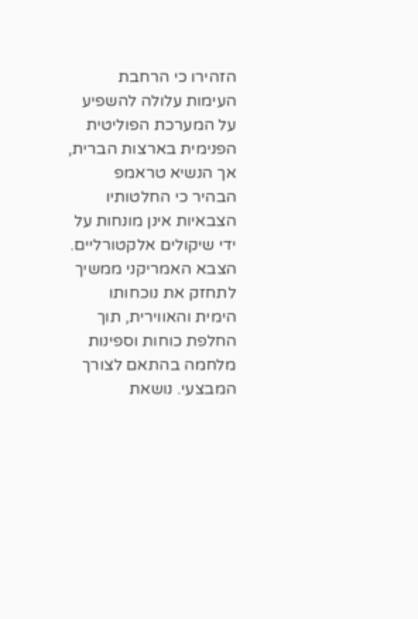הזהירו כי הרחבת העימות עלולה להשפיע על המערכת הפוליטית הפנימית בארצות הברית, אך הנשיא טראמפ הבהיר כי החלטותיו הצבאיות אינן מונחות על ידי שיקולים אלקטורליים.
הצבא האמריקני ממשיך לתחזק את נוכחותו הימית והאווירית, תוך החלפת כוחות וספינות מלחמה בהתאם לצורך המבצעי. נושאת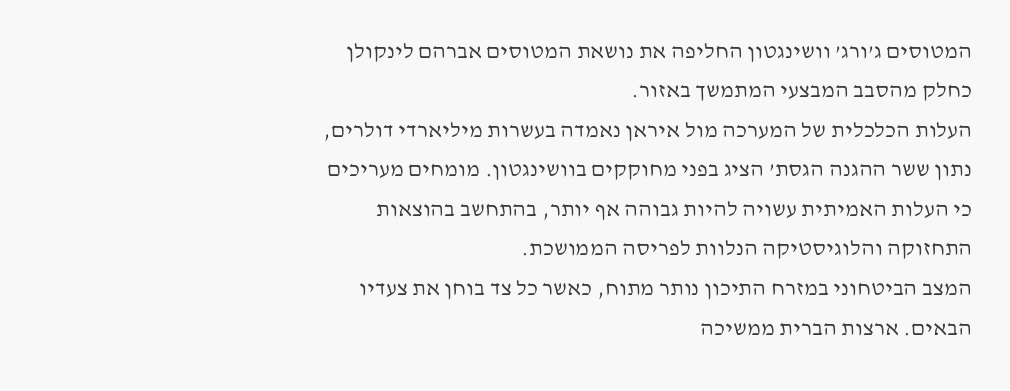המטוסים ג’ורג’ וושינגטון החליפה את נושאת המטוסים אברהם לינקולן כחלק מהסבב המבצעי המתמשך באזור.
העלות הכלכלית של המערכה מול איראן נאמדה בעשרות מיליארדי דולרים, נתון ששר ההגנה הגסת’ הציג בפני מחוקקים בוושינגטון. מומחים מעריכים כי העלות האמיתית עשויה להיות גבוהה אף יותר, בהתחשב בהוצאות התחזוקה והלוגיסטיקה הנלוות לפריסה הממושכת.
המצב הביטחוני במזרח התיכון נותר מתוח, כאשר כל צד בוחן את צעדיו הבאים. ארצות הברית ממשיכה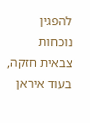להפגין נוכחות צבאית חזקה, בעוד איראן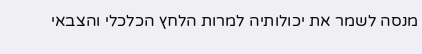מנסה לשמר את יכולותיה למרות הלחץ הכלכלי והצבאי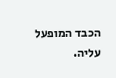הכבד המופעל עליה.